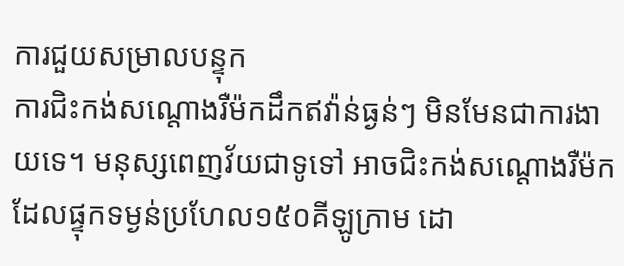ការជួយសម្រាលបន្ទុក
ការជិះកង់សណ្តោងរឺម៉កដឹកឥវ៉ាន់ធ្ងន់ៗ មិនមែនជាការងាយទេ។ មនុស្សពេញវ័យជាទូទៅ អាចជិះកង់សណ្តោងរឺម៉កដែលផ្ទុកទម្ងន់ប្រហែល១៥០គីឡូក្រាម ដោ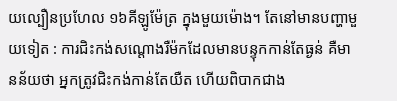យល្បឿនប្រហែល ១៦គីឡូម៉ែត្រ ក្នុងមួយម៉ោង។ តែនៅមានបញ្ហាមួយទៀត : ការជិះកង់សណ្តោងរឺម៉កដែលមានបន្ទុកកាន់តែធ្ងន់ គឺមានន័យថា អ្នកត្រូវជិះកង់កាន់តែយឺត ហើយពិបាកជាង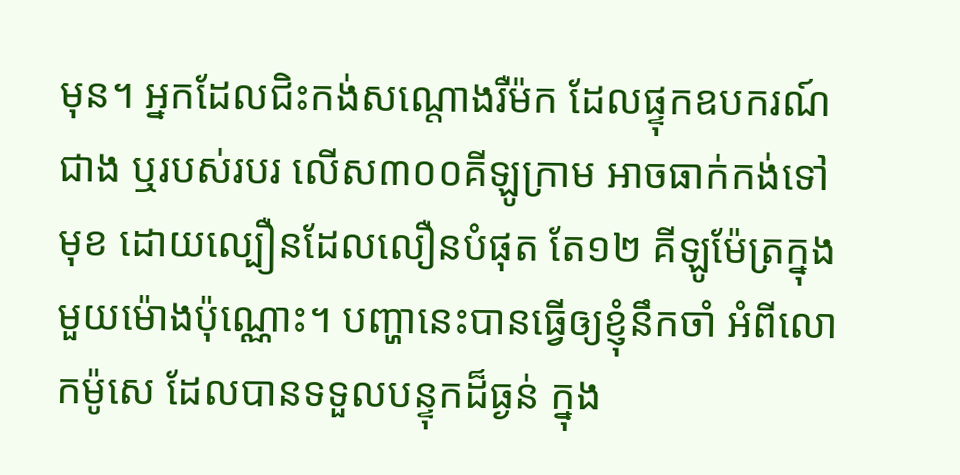មុន។ អ្នកដែលជិះកង់សណ្តោងរឺម៉ក ដែលផ្ទុកឧបករណ៍ជាង ឬរបស់របរ លើស៣០០គីឡូក្រាម អាចធាក់កង់ទៅមុខ ដោយល្បឿនដែលលឿនបំផុត តែ១២ គីឡូម៉ែត្រក្នុងមួយម៉ោងប៉ុណ្ណោះ។ បញ្ហានេះបានធ្វើឲ្យខ្ញុំនឹកចាំ អំពីលោកម៉ូសេ ដែលបានទទួលបន្ទុកដ៏ធ្ងន់ ក្នុង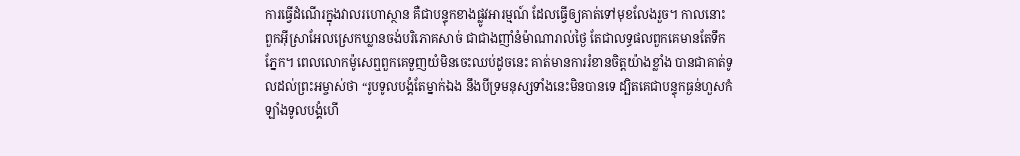ការធ្វើដំណើរក្នុងវាលរហោស្ថាន គឺជាបន្ទុកខាងផ្លូវអារម្មណ៍ ដែលធ្វើឲ្យគាត់ទៅមុខលែងរួច។ កាលនោះ ពួកអ៊ីស្រាអែលស្រេកឃ្លានចង់បរិភោគសាច់ ជាជាងញាំនំម៉ាណារាល់ថ្ងៃ តែជាលទ្ធផលពួកគេមានតែទឹកភ្នែក។ ពេលលោកម៉ូសេឮពួកគេទួញយំមិនចេះឈប់ដូចនេះ គាត់មានការរំខានចិត្តយ៉ាងខ្លាំង បានជាគាត់ទូលដល់ព្រះអម្ចាស់ថា “រូបទូលបង្គំតែម្នាក់ឯង នឹងបីទ្រមនុស្សទាំងនេះមិនបានទេ ដ្បិតគេជាបន្ទុកធ្ងន់ហួសកំឡាំងទូលបង្គំហើ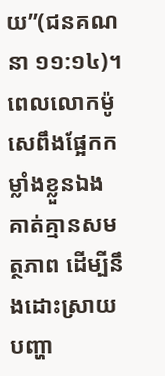យ”(ជនគណនា ១១:១៤)។ ពេលលោកម៉ូសេពឹងផ្អែកកម្លាំងខ្លួនឯង គាត់គ្មានសមត្ថភាព ដើម្បីនឹងដោះស្រាយបញ្ហា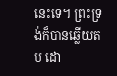នេះទេ។ ព្រះទ្រង់ក៏បានឆ្លើយតប ដោ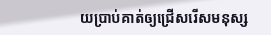យប្រាប់គាត់ឲ្យជ្រើសរើសមនុស្ស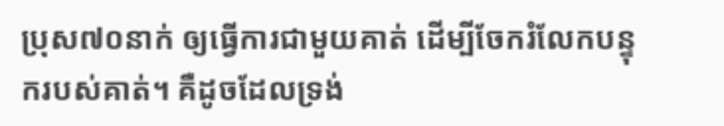ប្រុស៧០នាក់ ឲ្យធ្វើការជាមួយគាត់ ដើម្បីចែករំលែកបន្ទុករបស់គាត់។ គឺដូចដែលទ្រង់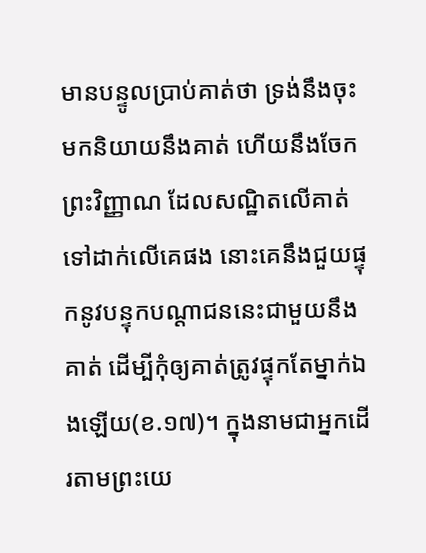មានបន្ទូលប្រាប់គាត់ថា ទ្រង់នឹងចុះមកនិយាយនឹងគាត់ ហើយនឹងចែកព្រះវិញ្ញាណ ដែលសណ្ឋិតលើគាត់ ទៅដាក់លើគេផង នោះគេនឹងជួយផ្ទុកនូវបន្ទុកបណ្តាជននេះជាមួយនឹងគាត់ ដើម្បីកុំឲ្យគាត់ត្រូវផ្ទុកតែម្នាក់ឯងឡើយ(ខ.១៧)។ ក្នុងនាមជាអ្នកដើរតាមព្រះយេ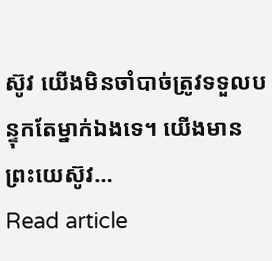ស៊ូវ យើងមិនចាំបាច់ត្រូវទទួលបន្ទុកតែម្នាក់ឯងទេ។ យើងមានព្រះយេស៊ូវ…
Read article